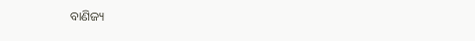ବାଣିଜ୍ୟ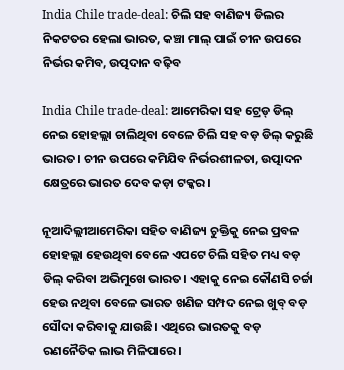India Chile trade-deal: ଚିଲି ସହ ବାଣିଜ୍ୟ ଡିଲର ନିକଟତର ହେଲା ଭାରତ, କଞ୍ଚା ମାଲ୍ ପାଇଁ ଚୀନ ଉପରେ ନିର୍ଭର କମିବ, ଉତ୍ପଦାନ ବଢ଼ିବ

India Chile trade-deal: ଆମେରିକା ସହ ଟ୍ରେଡ୍‌ ଡିଲ୍‌ ନେଇ ହୋହଲ୍ଲା ଚାଲିଥିବା ବେଳେ ଚିଲି ସହ ବଡ଼ ଡିଲ୍ କରୁଛି ଭାରତ। ଚୀନ ଉପରେ କମିଯିବ ନିର୍ଭରଶୀଳତା, ଉତ୍ପାଦନ କ୍ଷେତ୍ରରେ ଭାରତ ଦେବ କଡ଼ା ଟକ୍କର।

ନୂଆଦିଲ୍ଲୀଆମେରିକା ସହିତ ବାଣିଜ୍ୟ ଚୁକ୍ତିକୁ ନେଇ ପ୍ରବଳ ହୋହଲ୍ଲା ହେଉଥିବା ବେଳେ ଏପଟେ ଚିଲି ସହିତ ମଧ୍ୟ ବଡ଼ ଡିଲ୍ କରିବା ଅଭିମୁଖେ ଭାରତ। ଏହାକୁ ନେଇ କୌଣସି ଚର୍ଚ୍ଚା ହେଉ ନଥିବା ବେଳେ ଭାରତ ଖଣିଜ ସମ୍ପଦ ନେଇ ଖୁବ୍ ବଡ଼ ସୌଦା କରିବାକୁ ଯାଉଛି। ଏଥିରେ ଭାରତକୁ ବଡ଼ ରଣନୈତିକ ଲାଭ ମିଳିପାରେ।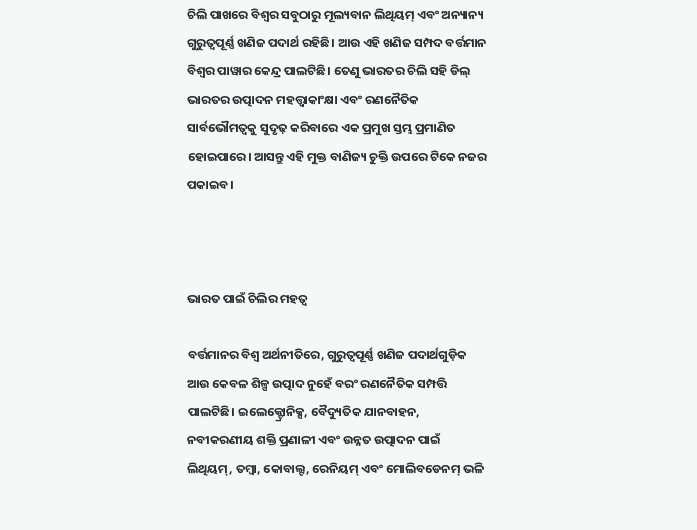ଚିଲି ପାଖରେ ବିଶ୍ୱର ସବୁଠାରୁ ମୂଲ୍ୟବାନ ଲିଥିୟମ୍ ଏବଂ ଅନ୍ୟାନ୍ୟ ଗୁରୁତ୍ୱପୂର୍ଣ୍ଣ ଖଣିଜ ପଦାର୍ଥ ରହିଛି। ଆଉ ଏହି ଖଣିଜ ସମ୍ପଦ ବର୍ତ୍ତମାନ ବିଶ୍ୱର ପାୱାର କେନ୍ଦ୍ର ପାଲଟିଛି। ତେଣୁ ଭାରତର ଚିଲି ସହି ଡିଲ୍ ଭାରତର ଉତ୍ପାଦନ ମହତ୍ତ୍ୱାକାଂକ୍ଷା ଏବଂ ରଣନୈତିକ ସାର୍ବଭୌମତ୍ୱକୁ ସୁଦୃଢ଼ କରିବାରେ ଏକ ପ୍ରମୁଖ ସ୍ତମ୍ଭ ପ୍ରମାଣିତ ହୋଇପାରେ। ଆସନ୍ତୁ ଏହି ମୁକ୍ତ ବାଣିଜ୍ୟ ଚୁକ୍ତି ଉପରେ ଟିକେ ନଜର ପକାଇବ।



ଭାରତ ପାଇଁ ଚିଲିର ମହତ୍ୱ

ବର୍ତ୍ତମାନର ବିଶ୍ୱ ଅର୍ଥନୀତିରେ, ଗୁରୁତ୍ୱପୂର୍ଣ୍ଣ ଖଣିଜ ପଦାର୍ଥଗୁଡ଼ିକ ଆଉ କେବଳ ଶିଳ୍ପ ଉତ୍ପାଦ ନୁହେଁ ବରଂ ରଣନୈତିକ ସମ୍ପତ୍ତି ପାଲଟିଛି। ଇଲେକ୍ଟ୍ରୋନିକ୍ସ, ବୈଦ୍ୟୁତିକ ଯାନବାହନ, ନବୀକରଣୀୟ ଶକ୍ତି ପ୍ରଣାଳୀ ଏବଂ ଉନ୍ନତ ଉତ୍ପାଦନ ପାଇଁ ଲିଥିୟମ୍, ତମ୍ବା, କୋବାଲ୍ଟ, ରେନିୟମ୍ ଏବଂ ମୋଲିବଡେନମ୍ ଭଳି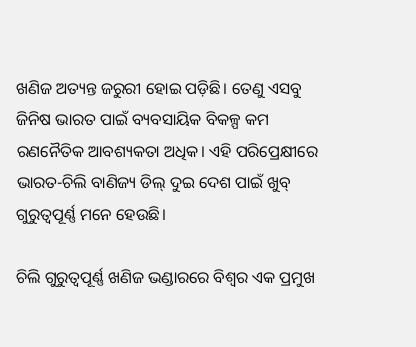ଖଣିଜ ଅତ୍ୟନ୍ତ ଜରୁରୀ ହୋଇ ପଡ଼ିଛି। ତେଣୁ ଏସବୁ ଜିନିଷ ଭାରତ ପାଇଁ ବ୍ୟବସାୟିକ ବିକଳ୍ପ କମ ରଣନୈତିକ ଆବଶ୍ୟକତା ଅଧିକ। ଏହି ପରିପ୍ରେକ୍ଷୀରେ ଭାରତ-ଚିଲି ବାଣିଜ୍ୟ ଡିଲ୍ ଦୁଇ ଦେଶ ପାଇଁ ଖୁବ୍ ଗୁରୁତ୍ୱପୂର୍ଣ୍ଣ ମନେ ହେଉଛି।

ଚିଲି ଗୁରୁତ୍ୱପୂର୍ଣ୍ଣ ଖଣିଜ ଭଣ୍ଡାରରେ ବିଶ୍ୱର ଏକ ପ୍ରମୁଖ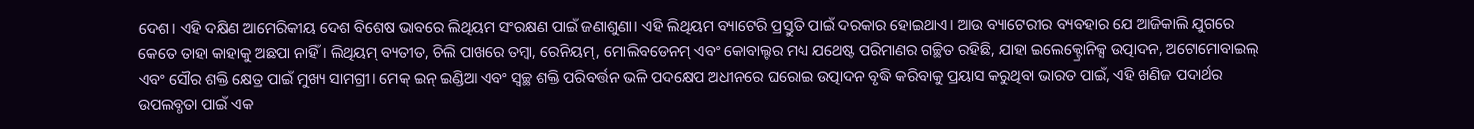ଦେଶ। ଏହି ଦକ୍ଷିଣ ଆମେରିକୀୟ ଦେଶ ବିଶେଷ ଭାବରେ ଲିଥିୟମ ସଂରକ୍ଷଣ ପାଇଁ ଜଣାଶୁଣା। ଏହି ଲିଥିୟମ ବ୍ୟାଟେରି ପ୍ରସ୍ତୁତି ପାଇଁ ଦରକାର ହୋଇଥାଏ। ଆଉ ବ୍ୟାଟେରୀର ବ୍ୟବହାର ଯେ ଆଜିକାଲି ଯୁଗରେ କେତେ ତାହା କାହାକୁ ଅଛପା ନାହିଁ। ଲିଥିୟମ୍ ବ୍ୟତୀତ, ଚିଲି ପାଖରେ ତମ୍ବା, ରେନିୟମ୍, ମୋଲିବଡେନମ୍ ଏବଂ କୋବାଲ୍ଟର ମଧ୍ୟ ଯଥେଷ୍ଟ ପରିମାଣର ଗଚ୍ଛିତ ରହିଛି, ଯାହା ଇଲେକ୍ଟ୍ରୋନିକ୍ସ ଉତ୍ପାଦନ, ଅଟୋମୋବାଇଲ୍ ଏବଂ ସୌର ଶକ୍ତି କ୍ଷେତ୍ର ପାଇଁ ମୁଖ୍ୟ ସାମଗ୍ରୀ। ମେକ୍ ଇନ୍ ଇଣ୍ଡିଆ ଏବଂ ସ୍ୱଚ୍ଛ ଶକ୍ତି ପରିବର୍ତ୍ତନ ଭଳି ପଦକ୍ଷେପ ଅଧୀନରେ ଘରୋଇ ଉତ୍ପାଦନ ବୃଦ୍ଧି କରିବାକୁ ପ୍ରୟାସ କରୁଥିବା ଭାରତ ପାଇଁ, ଏହି ଖଣିଜ ପଦାର୍ଥର ଉପଲବ୍ଧତା ପାଇଁ ଏକ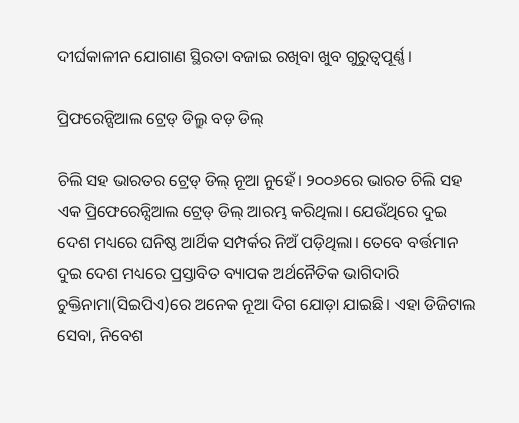ଦୀର୍ଘକାଳୀନ ଯୋଗାଣ ସ୍ଥିରତା ବଜାଇ ରଖିବା ଖୁବ ଗୁରୁତ୍ୱପୂର୍ଣ୍ଣ।

ପ୍ରିଫରେନ୍ସିଆଲ ଟ୍ରେଡ୍ ଡିଲ୍ରୁ ବଡ଼ ଡିଲ୍

ଚିଲି ସହ ଭାରତର ଟ୍ରେଡ୍ ଡିଲ୍ ନୂଆ ନୁହେଁ। ୨୦୦୬ରେ ଭାରତ ଚିଲି ସହ ଏକ ପ୍ରିଫେରେନ୍ସିଆଲ ଟ୍ରେଡ୍ ଡିଲ୍ ଆରମ୍ଭ କରିଥିଲା। ଯେଉଁଥିରେ ଦୁଇ ଦେଶ ମଧ୍ୟରେ ଘନିଷ୍ଠ ଆର୍ଥିକ ସମ୍ପର୍କର ନିଅଁ ପଡ଼ିଥିଲା। ତେବେ ବର୍ତ୍ତମାନ ଦୁଇ ଦେଶ ମଧ୍ୟରେ ପ୍ରସ୍ତାବିତ ବ୍ୟାପକ ଅର୍ଥନୈତିକ ଭାଗିଦାରି ଚୁକ୍ତିନାମା(ସିଇପିଏ)ରେ ଅନେକ ନୂଆ ଦିଗ ଯୋଡ଼ା ଯାଇଛି। ଏହା ଡିଜିଟାଲ ସେବା, ନିବେଶ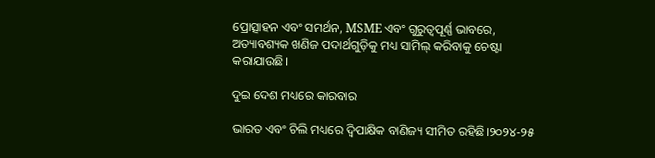ପ୍ରୋତ୍ସାହନ ଏବଂ ସମର୍ଥନ, MSME ଏବଂ ଗୁରୁତ୍ୱପୂର୍ଣ୍ଣ ଭାବରେ, ଅତ୍ୟାବଶ୍ୟକ ଖଣିଜ ପଦାର୍ଥଗୁଡ଼ିକୁ ମଧ୍ୟ ସାମିଲ୍ କରିବାକୁ ଚେଷ୍ଟା କରାଯାଉଛି।

ଦୁଇ ଦେଶ ମଧ୍ୟରେ କାରବାର

ଭାରତ ଏବଂ ଚିଲି ମଧ୍ୟରେ ଦ୍ୱିପାକ୍ଷିକ ବାଣିଜ୍ୟ ସୀମିତ ରହିଛି।୨୦୨୪-୨୫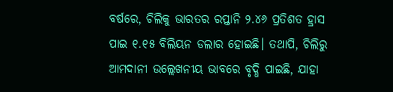ବର୍ଷରେ, ଚିଲିକୁ ଭାରତର ରପ୍ତାନି ୨.୪୬ ପ୍ରତିଶତ ହ୍ରାସ ପାଇ ୧.୧୫ ବିଲିୟନ ଡଲାର ହୋଇଛି। ତଥାପି, ଚିଲିରୁ ଆମଦାନୀ ଉଲ୍ଲେଖନୀୟ ଭାବରେ ବୃଦ୍ଧି ପାଇଛି, ଯାହା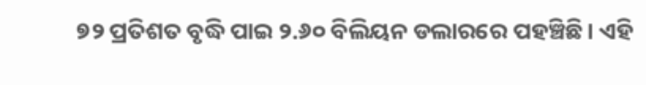୭୨ ପ୍ରତିଶତ ବୃଦ୍ଧି ପାଇ ୨.୬୦ ବିଲିୟନ ଡଲାରରେ ପହଞ୍ଚିଛି। ଏହି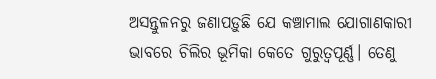ଅସନ୍ତୁଳନରୁ ଜଣାପଡ଼ୁଛି ଯେ କଞ୍ଚାମାଲ ଯୋଗାଣକାରୀ ଭାବରେ ଚିଲିର ଭୂମିକା କେତେ ଗୁରୁତ୍ୱପୂର୍ଣ୍ଣ। ତେଣୁ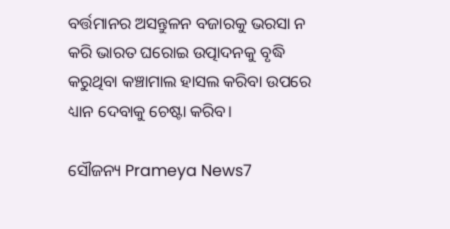ବର୍ତ୍ତମାନର ଅସନ୍ତୁଳନ ବଜାରକୁ ଭରସା ନ କରି ଭାରତ ଘରୋଇ ଉତ୍ପାଦନକୁ ବୃଦ୍ଧି କରୁଥିବା କଞ୍ଚାମାଲ ହାସଲ କରିବା ଉପରେ ଧ୍ୟାନ ଦେବାକୁ ଚେଷ୍ଟା କରିବ।

ସୌଜନ୍ୟ Prameya News7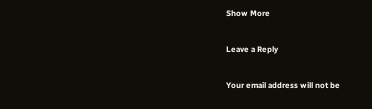Show More

Leave a Reply

Your email address will not be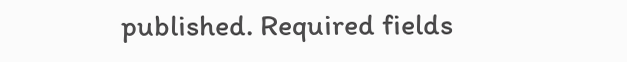published. Required fields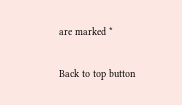are marked *

Back to top button